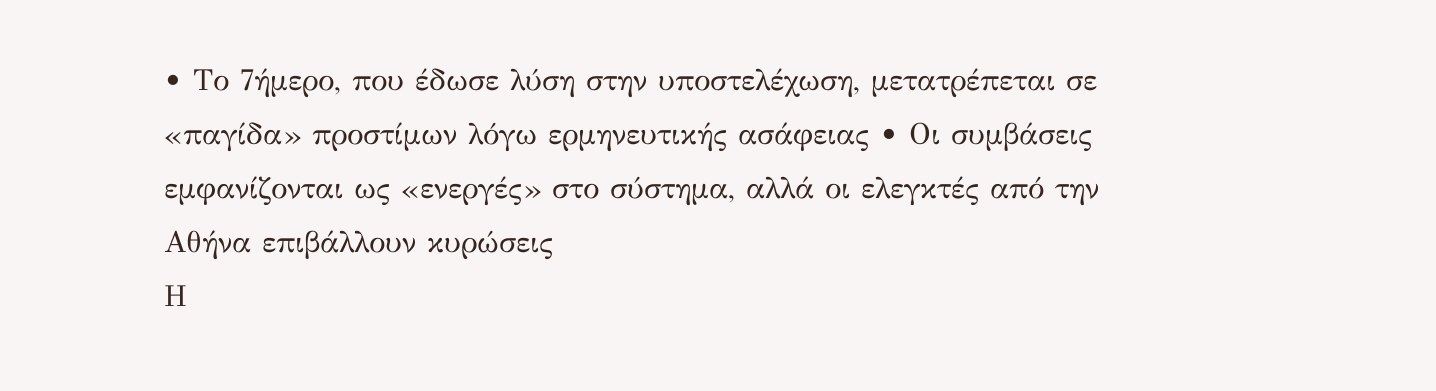• Το 7ήμερο, που έδωσε λύση στην υποστελέχωση, μετατρέπεται σε «παγίδα» προστίμων λόγω ερμηνευτικής ασάφειας • Οι συμβάσεις εμφανίζονται ως «ενεργές» στο σύστημα, αλλά οι ελεγκτές από την Αθήνα επιβάλλουν κυρώσεις
Η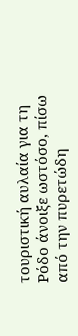τουριστική αυλαία για τη Ρόδο άνοιξε ωστόσο, πίσω από την πυρετώδη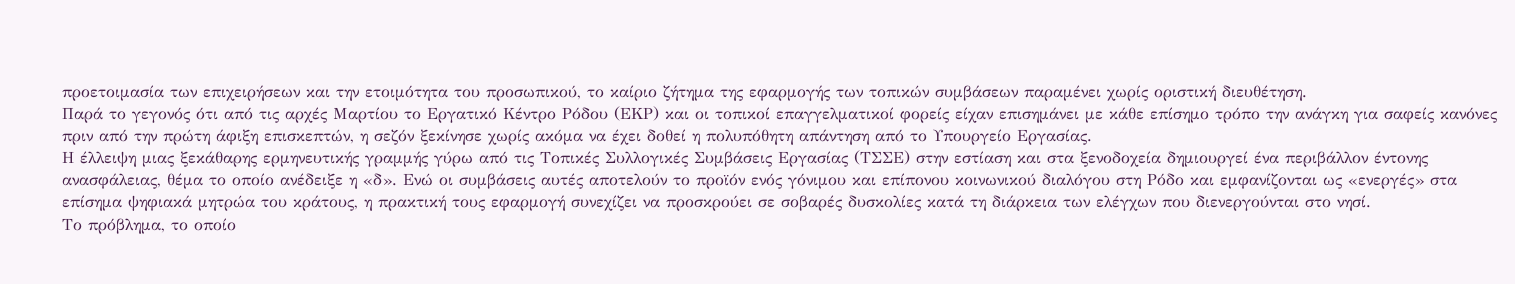προετοιμασία των επιχειρήσεων και την ετοιμότητα του προσωπικού, το καίριο ζήτημα της εφαρμογής των τοπικών συμβάσεων παραμένει χωρίς οριστική διευθέτηση.
Παρά το γεγονός ότι από τις αρχές Μαρτίου το Εργατικό Κέντρο Ρόδου (ΕΚΡ) και οι τοπικοί επαγγελματικοί φορείς είχαν επισημάνει με κάθε επίσημο τρόπο την ανάγκη για σαφείς κανόνες πριν από την πρώτη άφιξη επισκεπτών, η σεζόν ξεκίνησε χωρίς ακόμα να έχει δοθεί η πολυπόθητη απάντηση από το Υπουργείο Εργασίας.
Η έλλειψη μιας ξεκάθαρης ερμηνευτικής γραμμής γύρω από τις Τοπικές Συλλογικές Συμβάσεις Εργασίας (ΤΣΣΕ) στην εστίαση και στα ξενοδοχεία δημιουργεί ένα περιβάλλον έντονης ανασφάλειας, θέμα το οποίο ανέδειξε η «δ». Ενώ οι συμβάσεις αυτές αποτελούν το προϊόν ενός γόνιμου και επίπονου κοινωνικού διαλόγου στη Ρόδο και εμφανίζονται ως «ενεργές» στα επίσημα ψηφιακά μητρώα του κράτους, η πρακτική τους εφαρμογή συνεχίζει να προσκρούει σε σοβαρές δυσκολίες κατά τη διάρκεια των ελέγχων που διενεργούνται στο νησί.
Το πρόβλημα, το οποίο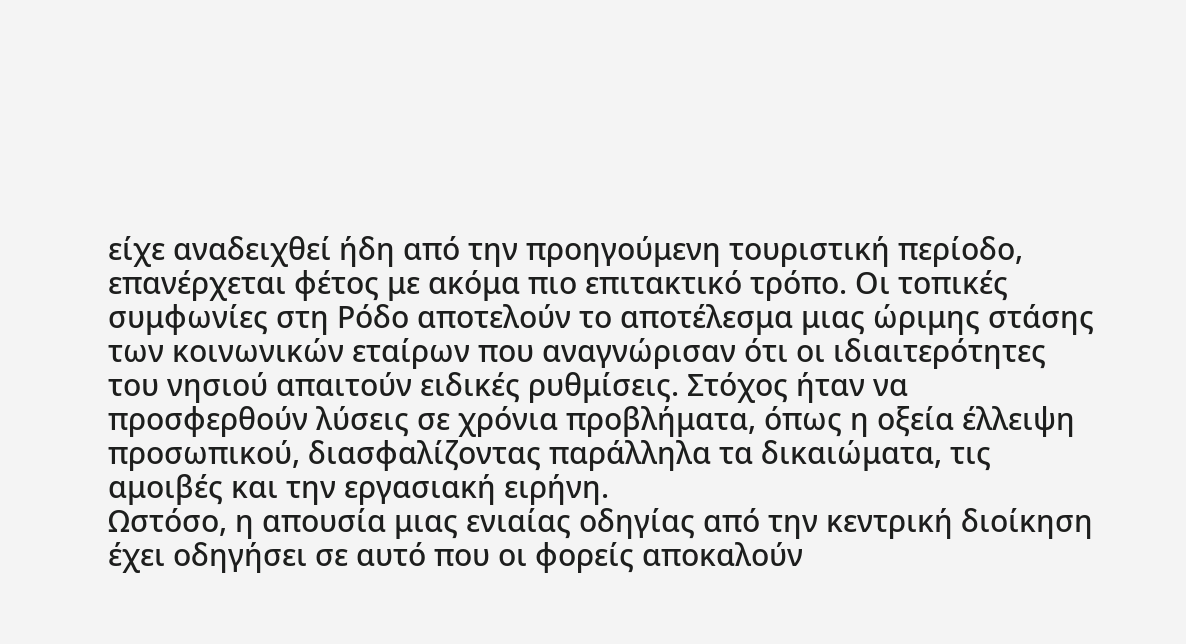είχε αναδειχθεί ήδη από την προηγούμενη τουριστική περίοδο, επανέρχεται φέτος με ακόμα πιο επιτακτικό τρόπο. Οι τοπικές συμφωνίες στη Ρόδο αποτελούν το αποτέλεσμα μιας ώριμης στάσης των κοινωνικών εταίρων που αναγνώρισαν ότι οι ιδιαιτερότητες του νησιού απαιτούν ειδικές ρυθμίσεις. Στόχος ήταν να προσφερθούν λύσεις σε χρόνια προβλήματα, όπως η οξεία έλλειψη προσωπικού, διασφαλίζοντας παράλληλα τα δικαιώματα, τις αμοιβές και την εργασιακή ειρήνη.
Ωστόσο, η απουσία μιας ενιαίας οδηγίας από την κεντρική διοίκηση έχει οδηγήσει σε αυτό που οι φορείς αποκαλούν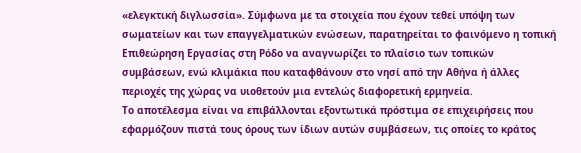«ελεγκτική διγλωσσία». Σύμφωνα με τα στοιχεία που έχουν τεθεί υπόψη των σωματείων και των επαγγελματικών ενώσεων, παρατηρείται το φαινόμενο η τοπική Επιθεώρηση Εργασίας στη Ρόδο να αναγνωρίζει το πλαίσιο των τοπικών συμβάσεων, ενώ κλιμάκια που καταφθάνουν στο νησί από την Αθήνα ή άλλες περιοχές της χώρας να υιοθετούν μια εντελώς διαφορετική ερμηνεία.
Το αποτέλεσμα είναι να επιβάλλονται εξοντωτικά πρόστιμα σε επιχειρήσεις που εφαρμόζουν πιστά τους όρους των ίδιων αυτών συμβάσεων, τις οποίες το κράτος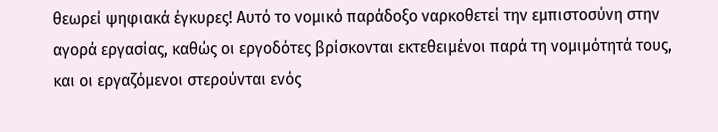θεωρεί ψηφιακά έγκυρες! Αυτό το νομικό παράδοξο ναρκοθετεί την εμπιστοσύνη στην αγορά εργασίας, καθώς οι εργοδότες βρίσκονται εκτεθειμένοι παρά τη νομιμότητά τους, και οι εργαζόμενοι στερούνται ενός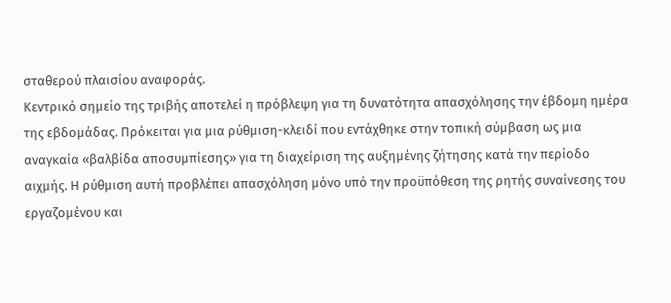σταθερού πλαισίου αναφοράς.
Κεντρικό σημείο της τριβής αποτελεί η πρόβλεψη για τη δυνατότητα απασχόλησης την έβδομη ημέρα της εβδομάδας. Πρόκειται για μια ρύθμιση-κλειδί που εντάχθηκε στην τοπική σύμβαση ως μια αναγκαία «βαλβίδα αποσυμπίεσης» για τη διαχείριση της αυξημένης ζήτησης κατά την περίοδο αιχμής. Η ρύθμιση αυτή προβλέπει απασχόληση μόνο υπό την προϋπόθεση της ρητής συναίνεσης του εργαζομένου και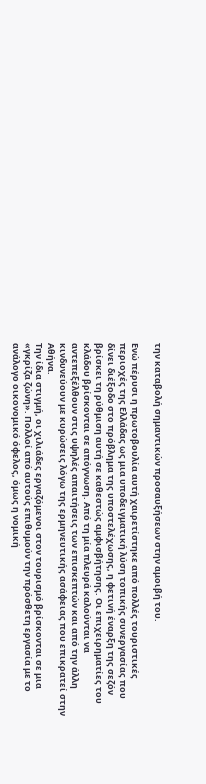την καταβολή σημαντικών προσαυξήσεων στην αμοιβή του.

Ενώ πέρυσι η πρωτοβουλία αυτή χαιρετίστηκε από πολλές τουριστικές περιοχές της Ελλάδας ως μια υποδειγματική λύση τοπικής συνεργασίας που δίνει διέξοδο στο πρόβλημα της υποστελέχωσης, η φετινή έναρξη της σεζόν βρίσκει τη ρύθμιση αυτή σε καθεστώς αμφισβήτησης. Οι επιχειρηματίες του κλάδου βρίσκονται σε απόγνωση. Από τη μία πλευρά καλούνται να αντεπεξέλθουν στις υψηλές απαιτήσεις των επισκεπτών και από την άλλη κινδυνεύουν με κυρώσεις λόγω της ερμηνευτικής ασάφειας που επικρατεί στην Αθήνα.
Την ίδια στιγμή, οι χιλιάδες εργαζόμενοι στον τουρισμό βρίσκονται σε μια «γκρίζα ζώνη». Πολλοί από αυτούς επιθυμούν την πρόσθετη εργασία με το ανάλογο οικονομικό όφελος, όμως η νομική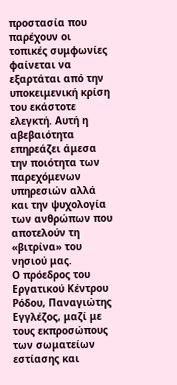προστασία που παρέχουν οι τοπικές συμφωνίες φαίνεται να εξαρτάται από την υποκειμενική κρίση του εκάστοτε ελεγκτή. Αυτή η αβεβαιότητα επηρεάζει άμεσα την ποιότητα των παρεχόμενων υπηρεσιών αλλά και την ψυχολογία των ανθρώπων που αποτελούν τη «βιτρίνα» του νησιού μας.
Ο πρόεδρος του Εργατικού Κέντρου Ρόδου, Παναγιώτης Εγγλέζος, μαζί με τους εκπροσώπους των σωματείων εστίασης και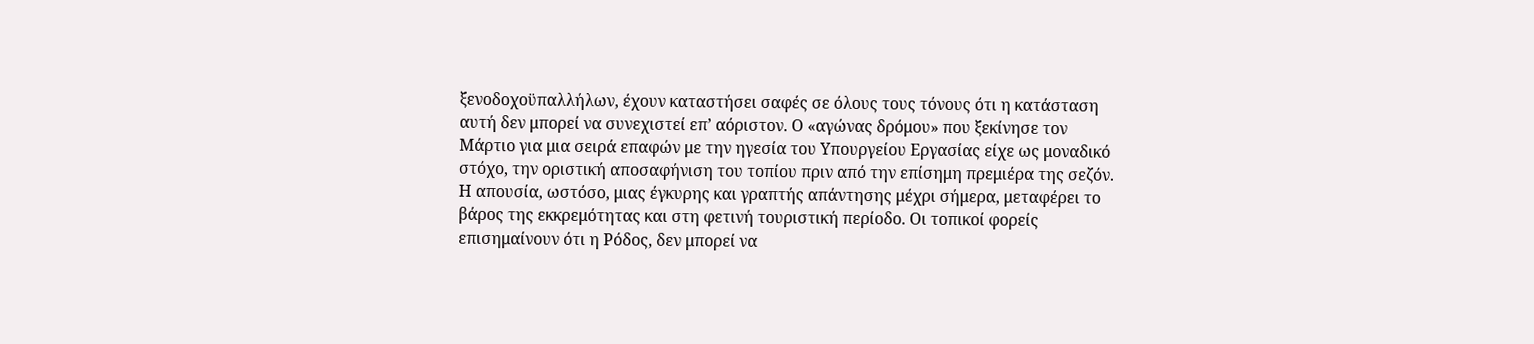ξενοδοχοϋπαλλήλων, έχουν καταστήσει σαφές σε όλους τους τόνους ότι η κατάσταση αυτή δεν μπορεί να συνεχιστεί επ’ αόριστον. Ο «αγώνας δρόμου» που ξεκίνησε τον Μάρτιο για μια σειρά επαφών με την ηγεσία του Υπουργείου Εργασίας είχε ως μοναδικό στόχο, την οριστική αποσαφήνιση του τοπίου πριν από την επίσημη πρεμιέρα της σεζόν.
Η απουσία, ωστόσο, μιας έγκυρης και γραπτής απάντησης μέχρι σήμερα, μεταφέρει το βάρος της εκκρεμότητας και στη φετινή τουριστική περίοδο. Οι τοπικοί φορείς επισημαίνουν ότι η Ρόδος, δεν μπορεί να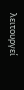λειτουργεί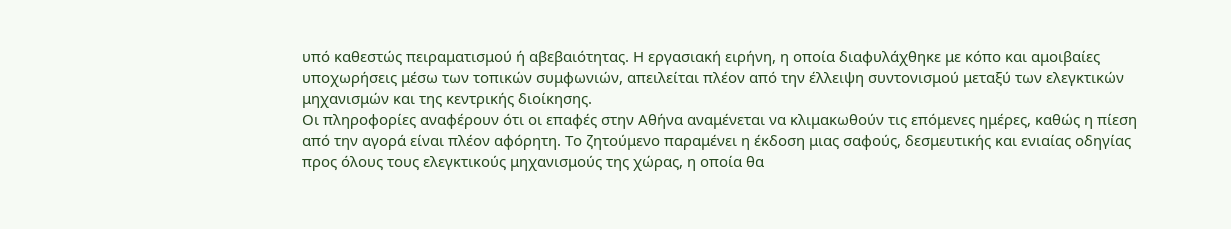υπό καθεστώς πειραματισμού ή αβεβαιότητας. Η εργασιακή ειρήνη, η οποία διαφυλάχθηκε με κόπο και αμοιβαίες υποχωρήσεις μέσω των τοπικών συμφωνιών, απειλείται πλέον από την έλλειψη συντονισμού μεταξύ των ελεγκτικών μηχανισμών και της κεντρικής διοίκησης.
Οι πληροφορίες αναφέρουν ότι οι επαφές στην Αθήνα αναμένεται να κλιμακωθούν τις επόμενες ημέρες, καθώς η πίεση από την αγορά είναι πλέον αφόρητη. Το ζητούμενο παραμένει η έκδοση μιας σαφούς, δεσμευτικής και ενιαίας οδηγίας προς όλους τους ελεγκτικούς μηχανισμούς της χώρας, η οποία θα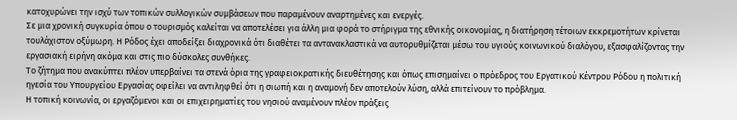κατοχυρώνει την ισχύ των τοπικών συλλογικών συμβάσεων που παραμένουν αναρτημένες και ενεργές.
Σε μια χρονική συγκυρία όπου ο τουρισμός καλείται να αποτελέσει για άλλη μια φορά το στήριγμα της εθνικής οικονομίας, η διατήρηση τέτοιων εκκρεμοτήτων κρίνεται τουλάχιστον οξύμωρη. Η Ρόδος έχει αποδείξει διαχρονικά ότι διαθέτει τα αντανακλαστικά να αυτορυθμίζεται μέσω του υγιούς κοινωνικού διαλόγου, εξασφαλίζοντας την εργασιακή ειρήνη ακόμα και στις πιο δύσκολες συνθήκες.
Το ζήτημα που ανακύπτει πλέον υπερβαίνει τα στενά όρια της γραφειοκρατικής διευθέτησης και όπως επισημαίνει ο πρόεδρος του Εργατικού Κέντρου Ρόδου η πολιτική ηγεσία του Υπουργείου Εργασίας οφείλει να αντιληφθεί ότι η σιωπή και η αναμονή δεν αποτελούν λύση, αλλά επιτείνουν το πρόβλημα.
Η τοπική κοινωνία, οι εργαζόμενοι και οι επιχειρηματίες του νησιού αναμένουν πλέον πράξεις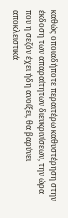καθώς οποιαδήποτε περαιτέρω καθυστέρηση στην έκδοση των απαραίτητων διευκρινίσεων, την ώρα που η σεζόν έχει ήδη ανοίξει, θα βαρύνει αποκλειστικά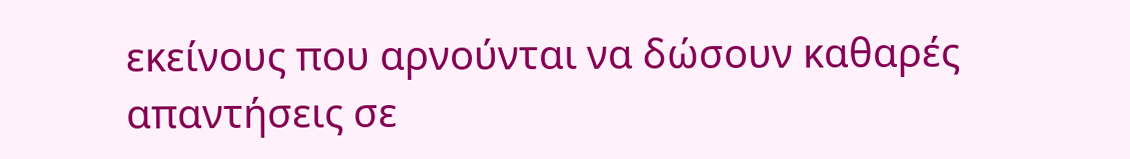εκείνους που αρνούνται να δώσουν καθαρές απαντήσεις σε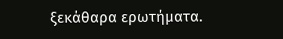ξεκάθαρα ερωτήματα.